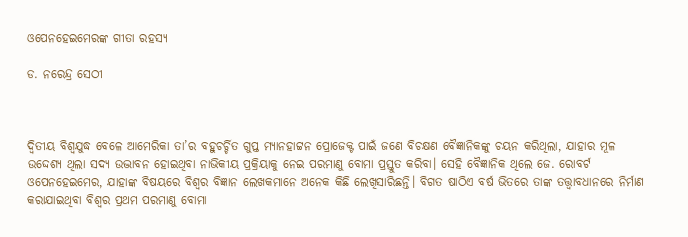ଓପେନହେଇମେରଙ୍କ ଗୀତା ରହସ୍ୟ

ଡ. ନରେନ୍ଦ୍ର ସେଠୀ



ଦ୍ଵିତୀୟ ବିଶ୍ୱଯୁଦ୍ଧ ବେଳେ ଆମେରିକା ତା’ର ବହୁଚର୍ଚ୍ଚିତ ଗୁପ୍ତ ମ୍ୟାନହାଟ୍ଟନ ପ୍ରୋଜେକ୍ଟ ପାଇଁ ଜଣେ ବିଚକ୍ଷଣ ବୈଜ୍ଞାନିକଙ୍କୁ ଚୟନ କରିଥିଲା, ଯାହାର ମୂଳ ଉଦ୍ଦେଶ୍ୟ ଥିଲା ସଦ୍ୟ ଉଦ୍ଭାବନ ହୋଇଥିବା ନାଭିକୀୟ ପ୍ରକ୍ରିୟାକୁ ନେଇ ପରମାଣୁ ବୋମା ପ୍ରସ୍ତୁତ କରିବା। ସେହି ବୈଜ୍ଞାନିକ ଥିଲେ ଜେ. ରୋବର୍ଟ ଓପେନହେଇମେର, ଯାହାଙ୍କ ବିଷୟରେ ବିଶ୍ୱର ବିଜ୍ଞାନ ଲେଖକମାନେ ଅନେକ କିଛି ଲେଖିସାରିଛନ୍ତି। ବିଗତ ଷାଠିଏ ବର୍ଷ ଭିତରେ ତାଙ୍କ ତତ୍ତ୍ୱାବଧାନରେ ନିର୍ମାଣ କରାଯାଇଥିବା ବିଶ୍ବର ପ୍ରଥମ ପରମାଣୁ ବୋମା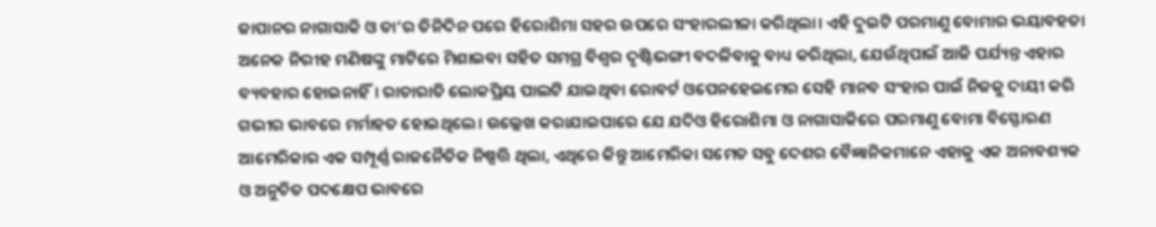ଜାପାନର ନାଗାସାକି ଓ ତା’ର ତିନିଦିନ ପରେ ହିରୋଶିମା ସହର ଉପରେ ସଂହାରଲୀଳା କରିଥିଲା। ଏହି ଦୁଇଟି ପରମାଣୁ ବୋମାର ଭୟାବହତା ଅନେକ ନିରୀହ ମଣିଷଙ୍କୁ ମାଟିରେ ମିଶାଇବା ସହିତ ସମଗ୍ର ବିଶ୍ୱର ଦୃଷ୍ଟିଭଙ୍ଗୀ ବଦଳିବାକୁ ବାଧ୍ୟ କରିଥିଲା, ଯେଉଁଥିପାଇଁ ଆଜି ପର୍ଯ୍ୟନ୍ତ ଏହାର ବ୍ୟବହାର ହୋଇନାହିଁ। ରାତାରାତି ଲୋକପ୍ରିୟ ପାଲଟି ଯାଇଥିବା ରୋବର୍ଟ ଓପେନହେଇମେର ସେହି ମାନବ ସଂହାର ପାଇଁ ନିଜକୁ ଦାୟୀ କରି ଗଭୀର ଭାବରେ ମର୍ମାହତ ହୋଇଥିଲେ। ଉଲ୍ଲେଖ କରାଯାଇପାରେ ଯେ ଯଦିଓ ହିରୋଶିମା ଓ ନାଗାସାକିରେ ପରମାଣୁ ବୋମା ବିସ୍ଫୋରଣ ଆମେରିକାର ଏକ ସମ୍ପୂର୍ଣ୍ଣ ରାଜନୈତିକ ନିଷ୍ପତ୍ତି ଥିଲା, ଏଥିରେ କିନ୍ତୁ ଆମେରିକା ସମେତ ସବୁ ଦେଶର ବୈଜ୍ଞାନିକମାନେ ଏହାକୁ ଏକ ଅନାବଶ୍ୟକ ଓ ଅନୁଚିତ ପଦକ୍ଷେପ ଭାବରେ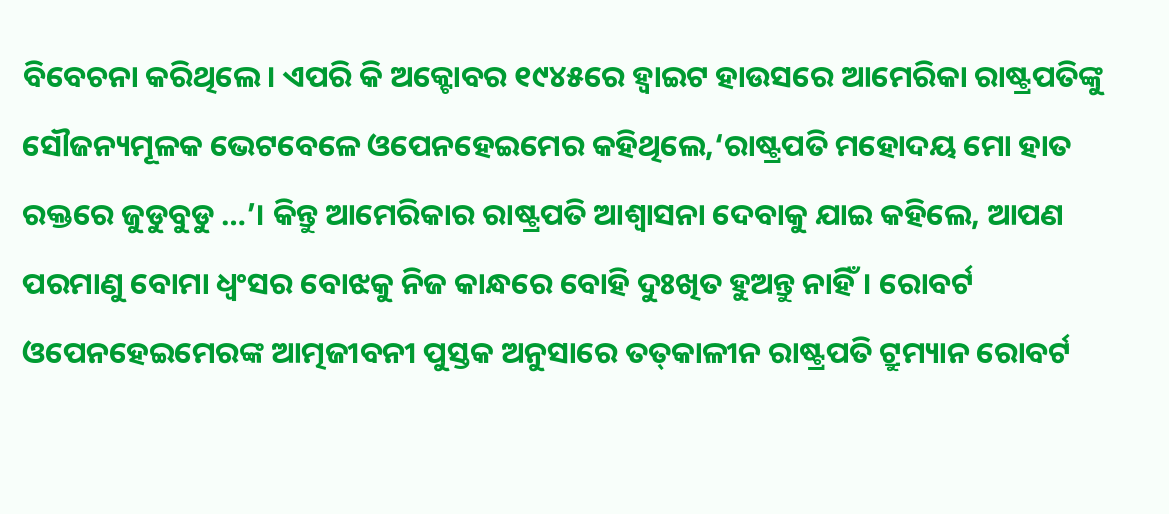ବିବେଚନା କରିଥିଲେ। ଏପରି କି ଅକ୍ଟୋବର ୧୯୪୫ରେ ହ୍ବାଇଟ ହାଉସରେ ଆମେରିକା ରାଷ୍ଟ୍ରପତିଙ୍କୁ ସୌଜନ୍ୟମୂଳକ ଭେଟବେଳେ ଓପେନହେଇମେର କହିଥିଲେ,‘ରାଷ୍ଟ୍ରପତି ମହୋଦୟ ମୋ ହାତ ରକ୍ତରେ ଜୁଡୁବୁଡୁ …’। କିନ୍ତୁ ଆମେରିକାର ରାଷ୍ଟ୍ରପତି ଆଶ୍ୱାସନା ଦେବାକୁ ଯାଇ କହିଲେ, ଆପଣ ପରମାଣୁ ବୋମା ଧ୍ୱଂସର ବୋଝକୁ ନିଜ କାନ୍ଧରେ ବୋହି ଦୁଃଖିତ ହୁଅନ୍ତୁ ନାହିଁ। ରୋବର୍ଟ ଓପେନହେଇମେରଙ୍କ ଆତ୍ମଜୀବନୀ ପୁସ୍ତକ ଅନୁସାରେ ତତ୍‌କାଳୀନ ରାଷ୍ଟ୍ରପତି ଟ୍ରୁମ୍ୟାନ ରୋବର୍ଟ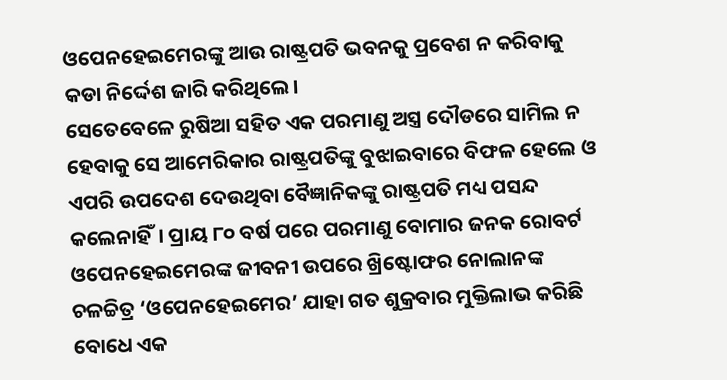ଓପେନହେଇମେରଙ୍କୁ ଆଉ ରାଷ୍ଟ୍ରପତି ଭବନକୁ ପ୍ରବେଶ ନ କରିବାକୁ କଡା ନିର୍ଦ୍ଦେଶ ଜାରି କରିଥିଲେ।
ସେତେବେଳେ ରୁଷିଆ ସହିତ ଏକ ପରମାଣୁ ଅସ୍ତ୍ର ଦୌଡରେ ସାମିଲ ନ ହେବାକୁ ସେ ଆମେରିକାର ରାଷ୍ଟ୍ରପତିଙ୍କୁ ବୁଝାଇବାରେ ବିଫଳ ହେଲେ ଓ ଏପରି ଉପଦେଶ ଦେଉଥିବା ବୈଜ୍ଞାନିକଙ୍କୁ ରାଷ୍ଟ୍ରପତି ମଧ୍ୟ ପସନ୍ଦ କଲେନାହିଁ। ପ୍ରାୟ ୮୦ ବର୍ଷ ପରେ ପରମାଣୁ ବୋମାର ଜନକ ରୋବର୍ଟ ଓପେନହେଇମେରଙ୍କ ଜୀବନୀ ଉପରେ ଖ୍ରିଷ୍ଟୋଫର ନୋଲାନଙ୍କ ଚଳଚ୍ଚିତ୍ର ‘ଓପେନହେଇମେର’ ଯାହା ଗତ ଶୁକ୍ରବାର ମୁକ୍ତିଲାଭ କରିଛି ବୋଧେ ଏକ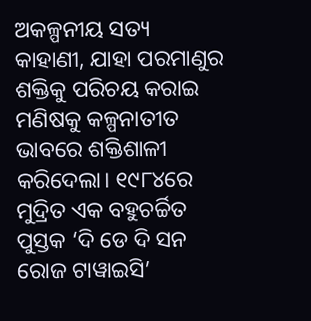ଅକଳ୍ପନୀୟ ସତ୍ୟ କାହାଣୀ, ଯାହା ପରମାଣୁର ଶକ୍ତିକୁ ପରିଚୟ କରାଇ ମଣିଷକୁ କଳ୍ପନାତୀତ ଭାବରେ ଶକ୍ତିଶାଳୀ କରିଦେଲା। ୧୯୮୪ରେ ମୁଦ୍ରିତ ଏକ ବହୁଚର୍ଚ୍ଚିତ ପୁସ୍ତକ ‘ଦି ଡେ ଦି ସନ ରୋଜ ଟାୱାଇସି’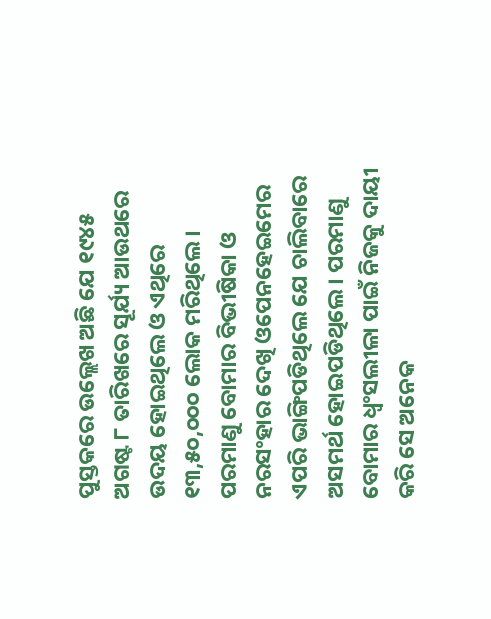ପୁସ୍ତକରେ ଉଲ୍ଲେଖ ଅଛି ଯେ ୧୯୪୫ ଅଗଷ୍ଟ ୮ ତାରିଖରେ ସୂର୍ଯ୍ୟ ଆଉଥରେ ଉଦୟ ହୋଇଥିଲେ ଓ ଏଥିରେ ୧୩,୫୦,୦୦୦ ଲୋକ ମରିଥିଲେ। ପରମାଣୁ ବୋମାର ବିଭୀଷିକା ଓ ନରସଂହାର ଦେଖି ଓପେନହେଇମେର ଏପରି ଭାଙ୍ଗିପଡିଥିଲେ ଯେ ଚାଲିବାରେ ଅସମର୍ଥ ହୋଇପଡିଥିଲେ। ପରମାଣୁ ବୋମାର ଧ୍ୱଂସଲୀଳା ପାଇଁ ନିଜକୁ ଦାୟୀ କରି ସେ ଅନେକ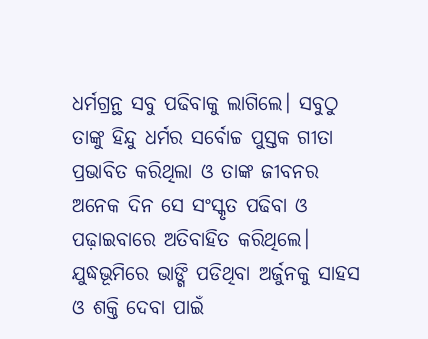ଧର୍ମଗ୍ରନ୍ଥ ସବୁ ପଢିବାକୁ ଲାଗିଲେ। ସବୁଠୁ ତାଙ୍କୁ ହିନ୍ଦୁ ଧର୍ମର ସର୍ବୋଚ୍ଚ ପୁସ୍ତକ ଗୀତା ପ୍ରଭାବିତ କରିଥିଲା ଓ ତାଙ୍କ ଜୀବନର ଅନେକ ଦିନ ସେ ସଂସ୍କୃତ ପଢିବା ଓ ପଢ଼ାଇବାରେ ଅତିବାହିତ କରିଥିଲେ। ଯୁଦ୍ଧଭୂମିରେ ଭାଙ୍ଗି ପଡିଥିବା ଅର୍ଜୁନକୁ ସାହସ ଓ ଶକ୍ତି ଦେବା ପାଇଁ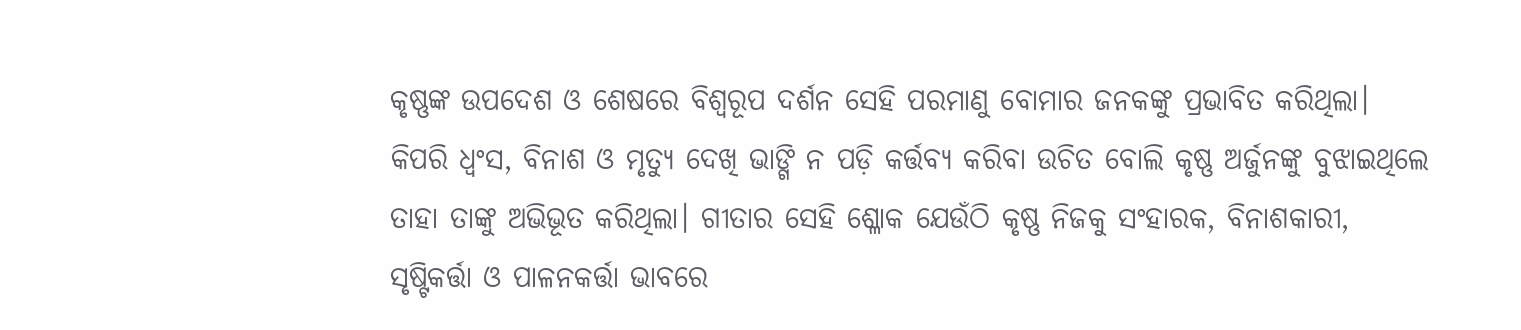କୃଷ୍ଣଙ୍କ ଉପଦେଶ ଓ ଶେଷରେ ବିଶ୍ୱରୂପ ଦର୍ଶନ ସେହି ପରମାଣୁ ବୋମାର ଜନକଙ୍କୁ ପ୍ରଭାବିତ କରିଥିଲା। କିପରି ଧ୍ୱଂସ, ବିନାଶ ଓ ମୃତ୍ୟୁ ଦେଖି ଭାଙ୍ଗି ନ ପଡ଼ି କର୍ତ୍ତବ୍ୟ କରିବା ଉଚିତ ବୋଲି କୃଷ୍ଣ ଅର୍ଜୁନଙ୍କୁ ବୁଝାଇଥିଲେ ତାହା ତାଙ୍କୁ ଅଭିଭୂତ କରିଥିଲା। ଗୀତାର ସେହି ଶ୍ଳୋକ ଯେଉଁଠି କୃଷ୍ଣ ନିଜକୁ ସଂହାରକ, ବିନାଶକାରୀ, ସୃଷ୍ଟିକର୍ତ୍ତା ଓ ପାଳନକର୍ତ୍ତା ଭାବରେ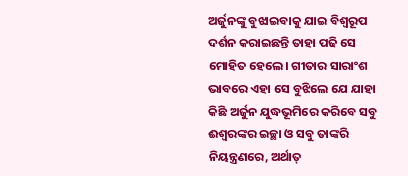ଅର୍ଜୁନଙ୍କୁ ବୁଝାଇବାକୁ ଯାଇ ବିଶ୍ୱରୂପ ଦର୍ଶନ କରାଇଛନ୍ତି ତାହା ପଢି ସେ ମୋହିତ ହେଲେ। ଗୀତାର ସାରାଂଶ ଭାବରେ ଏହା ସେ ବୁଝିଲେ ଯେ ଯାହା କିଛି ଅର୍ଜୁନ ଯୁଦ୍ଧଭୂମିରେ କରିବେ ସବୁ ଈଶ୍ୱରଙ୍କର ଇଚ୍ଛା ଓ ସବୁ ତାଙ୍କରି ନିୟନ୍ତ୍ରଣରେ, ଅର୍ଥାତ୍‌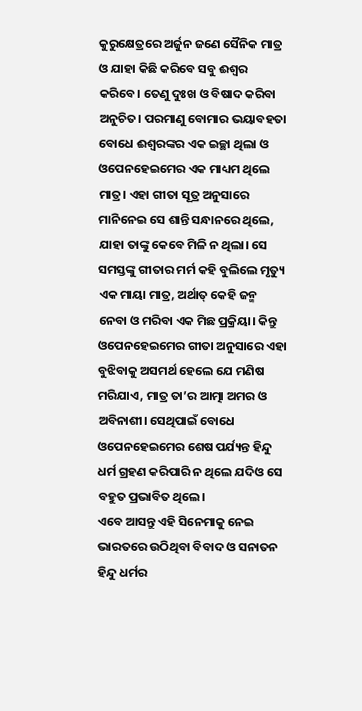କୁରୁକ୍ଷେତ୍ରରେ ଅର୍ଜୁନ ଜଣେ ସୈନିକ ମାତ୍ର ଓ ଯାହା କିଛି କରିବେ ସବୁ ଈଶ୍ୱର କରିବେ। ତେଣୁ ଦୁଃଖ ଓ ବିଷାଦ କରିବା ଅନୁଚିତ। ପରମାଣୁ ବୋମାର ଭୟାବହତା ବୋଧେ ଈଶ୍ୱରଙ୍କର ଏକ ଇଚ୍ଛା ଥିଲା ଓ ଓପେନହେଇମେର ଏକ ମାଧ୍ୟମ ଥିଲେ ମାତ୍ର। ଏହା ଗୀତା ସୂତ୍ର ଅନୁସାରେ ମାନିନେଇ ସେ ଶାନ୍ତି ସନ୍ଧାନରେ ଥିଲେ, ଯାହା ତାଙ୍କୁ କେବେ ମିଳି ନ ଥିଲା। ସେ ସମସ୍ତଙ୍କୁ ଗୀତାର ମର୍ମ କହି ବୁଲିଲେ ମୃତ୍ୟୁ ଏକ ମାୟା ମାତ୍ର, ଅର୍ଥାତ୍‌ କେହି ଜନ୍ମ ନେବା ଓ ମରିବା ଏକ ମିଛ ପ୍ରକ୍ରିୟା। କିନ୍ତୁ ଓପେନହେଇମେର ଗୀତା ଅନୁସାରେ ଏହା ବୁଝିବାକୁ ଅସମର୍ଥ ହେଲେ ଯେ ମଣିଷ ମରିଯାଏ, ମାତ୍ର ତା’ର ଆତ୍ମା ଅମର ଓ ଅବିନାଶୀ। ସେଥିପାଇଁ ବୋଧେ ଓପେନହେଇମେର ଶେଷ ପର୍ଯ୍ୟନ୍ତ ହିନ୍ଦୁ ଧର୍ମ ଗ୍ରହଣ କରିପାରି ନ ଥିଲେ ଯଦିଓ ସେ ବହୁତ ପ୍ରଭାବିତ ଥିଲେ।
ଏବେ ଆସନ୍ତୁ ଏହି ସିନେମାକୁ ନେଇ ଭାରତରେ ଉଠିଥିବା ବିବାଦ ଓ ସନାତନ ହିନ୍ଦୁ ଧର୍ମର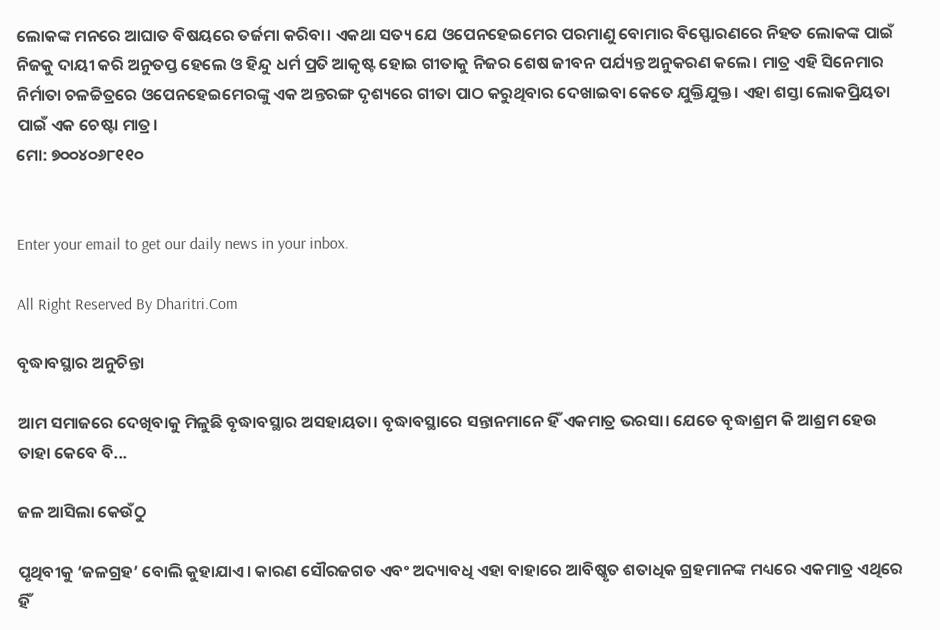ଲୋକଙ୍କ ମନରେ ଆଘାତ ବିଷୟରେ ତର୍ଜମା କରିବା। ଏକଥା ସତ୍ୟ ଯେ ଓପେନହେଇମେର ପରମାଣୁ ବୋମାର ବିସ୍ଫୋରଣରେ ନିହତ ଲୋକଙ୍କ ପାଇଁ ନିଜକୁ ଦାୟୀ କରି ଅନୁତପ୍ତ ହେଲେ ଓ ହିନ୍ଦୁ ଧର୍ମ ପ୍ରତି ଆକୃଷ୍ଟ ହୋଇ ଗୀତାକୁ ନିଜର ଶେଷ ଜୀବନ ପର୍ଯ୍ୟନ୍ତ ଅନୁକରଣ କଲେ। ମାତ୍ର ଏହି ସିନେମାର ନିର୍ମାତା ଚଳଚ୍ଚିତ୍ରରେ ଓପେନହେଇମେରଙ୍କୁ ଏକ ଅନ୍ତରଙ୍ଗ ଦୃଶ୍ୟରେ ଗୀତା ପାଠ କରୁଥିବାର ଦେଖାଇବା କେତେ ଯୁକ୍ତିଯୁକ୍ତ। ଏହା ଶସ୍ତା ଲୋକପ୍ରିୟତା ପାଇଁ ଏକ ଚେଷ୍ଟା ମାତ୍ର।
ମୋ: ୭୦୦୪୦୬୮୧୧୦


Enter your email to get our daily news in your inbox.

All Right Reserved By Dharitri.Com

ବୃଦ୍ଧାବସ୍ଥାର ଅନୁଚିନ୍ତା

ଆମ ସମାଜରେ ଦେଖିବାକୁ ମିଳୁଛି ବୃଦ୍ଧାବସ୍ଥାର ଅସହାୟତା। ବୃଦ୍ଧାବସ୍ଥାରେ ସନ୍ତାନମାନେ ହିଁ ଏକମାତ୍ର ଭରସା। ଯେତେ ବୃଦ୍ଧାଶ୍ରମ କି ଆଶ୍ରମ ହେଉ ତାହା କେବେ ବି...

ଜଳ ଆସିଲା କେଉଁଠୁ

ପୃଥିବୀକୁ ‘ଜଳଗ୍ରହ’ ବୋଲି କୁହାଯାଏ। କାରଣ ସୌରଜଗତ ଏବଂ ଅଦ୍ୟାବଧି ଏହା ବାହାରେ ଆବିଷ୍କୃତ ଶତାଧିକ ଗ୍ରହମାନଙ୍କ ମଧ୍ୟରେ ଏକମାତ୍ର ଏଥିରେ ହିଁ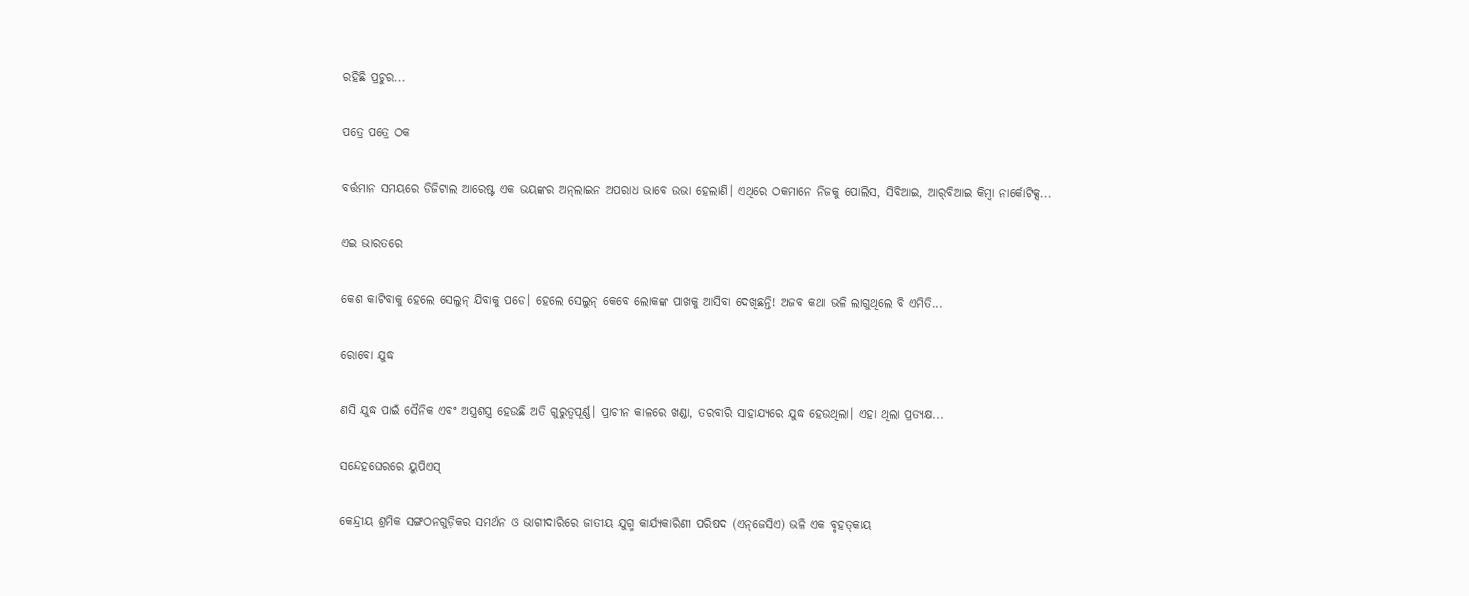ରହିଛି ପ୍ରଚୁର...

ପତ୍ରେ ପତ୍ରେ ଠକ

ବର୍ତ୍ତମାନ ସମୟରେ ଡିଜିଟାଲ ଆରେଷ୍ଟ ଏକ ଭୟଙ୍କର ଅନ୍‌ଲାଇନ ଅପରାଧ ଭାବେ ଉଭା ହେଲାଣି। ଏଥିରେ ଠକମାନେ ନିଜକୁ ପୋଲିସ, ସିବିଆଇ, ଆର୍‌ବିଆଇ କିମ୍ବା ନାର୍କୋଟିକ୍ସ...

ଏଇ ଭାରତରେ

କେଶ କାଟିବାକୁ ହେଲେ ସେଲୁନ୍‌ ଯିବାକୁ ପଡେ। ହେଲେ ସେଲୁନ୍‌ କେବେ ଲୋକଙ୍କ ପାଖକୁ ଆସିବା ଦେଖିଛନ୍ତି! ଅଜବ କଥା ଭଳି ଲାଗୁଥିଲେ ବି ଏମିତି...

ରୋବୋ ଯୁଦ୍ଧ

ଣସି ଯୁଦ୍ଧ ପାଇଁ ସୈନିକ ଏବଂ ଅସ୍ତ୍ରଶସ୍ତ୍ର ହେଉଛି ଅତି ଗୁରୁତ୍ୱପୂର୍ଣ୍ଣ। ପ୍ରାଚୀନ କାଳରେ ଖଣ୍ଡା, ତରବାରି ସାହାଯ୍ୟରେ ଯୁଦ୍ଧ ହେଉଥିଲା। ଏହା ଥିଲା ପ୍ରତ୍ୟକ୍ଷ...

ସନ୍ଦେହଘେରରେ ୟୁପିଏସ୍‌

କେନ୍ଦ୍ରୀୟ ଶ୍ରମିକ ସଙ୍ଗଠନଗୁଡ଼ିକର ସମର୍ଥନ ଓ ଭାଗୀଦାରିରେ ଜାତୀୟ ଯୁଗ୍ମ କାର୍ଯ୍ୟକାରିଣୀ ପରିଷଦ (ଏନ୍‌ଜେସିଏ) ଭଳି ଏକ ବୃହତ୍‌କାୟ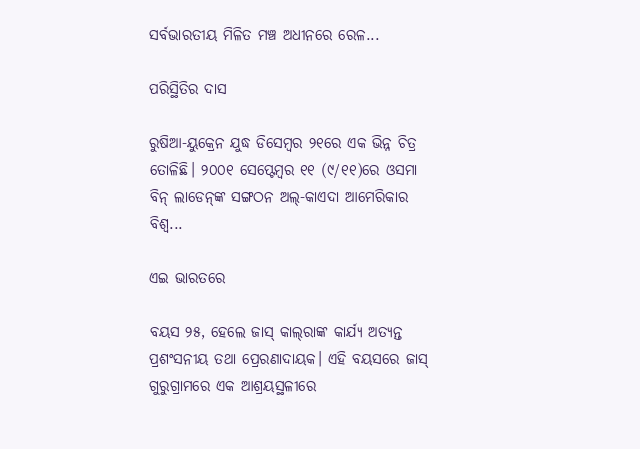ସର୍ବଭାରତୀୟ ମିଳିତ ମଞ୍ଚ ଅଧୀନରେ ରେଳ...

ପରିସ୍ଥିତିର ଦାସ

ରୁଷିଆ-ୟୁକ୍ରେନ ଯୁଦ୍ଧ ଡିସେମ୍ବର ୨୧ରେ ଏକ ଭିନ୍ନ ଚିତ୍ର ତୋଳିଛି। ୨୦୦୧ ସେପ୍ଟେମ୍ବର ୧୧ (୯/୧୧)ରେ ଓସମା ବିନ୍‌ ଲାଡେନ୍‌ଙ୍କ ସଙ୍ଗଠନ ଅଲ୍‌-କାଏଦା ଆମେରିକାର ବିଶ୍ୱ...

ଏଇ ଭାରତରେ

ବୟସ ୨୫, ହେଲେ ଜାସ୍‌ କାଲ୍‌ରାଙ୍କ କାର୍ଯ୍ୟ ଅତ୍ୟନ୍ତ ପ୍ରଶଂସନୀୟ ତଥା ପ୍ରେରଣାଦାୟକ। ଏହି ବୟସରେ ଜାସ୍‌ ଗୁରୁଗ୍ରାମରେ ଏକ ଆଶ୍ରୟସ୍ଥଳୀରେ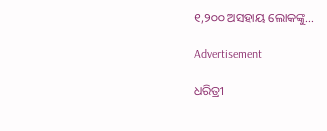୧,୨୦୦ ଅସହାୟ ଲୋକଙ୍କୁ...

Advertisement

ଧରିତ୍ରୀ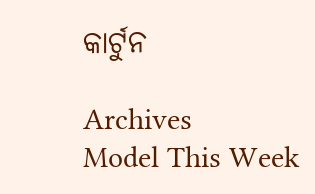କାର୍ଟୁନ

Archives
Model This Week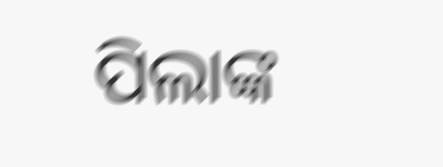ପିଲାଙ୍କ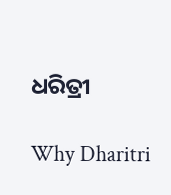ଧରିତ୍ରୀ

Why Dharitri